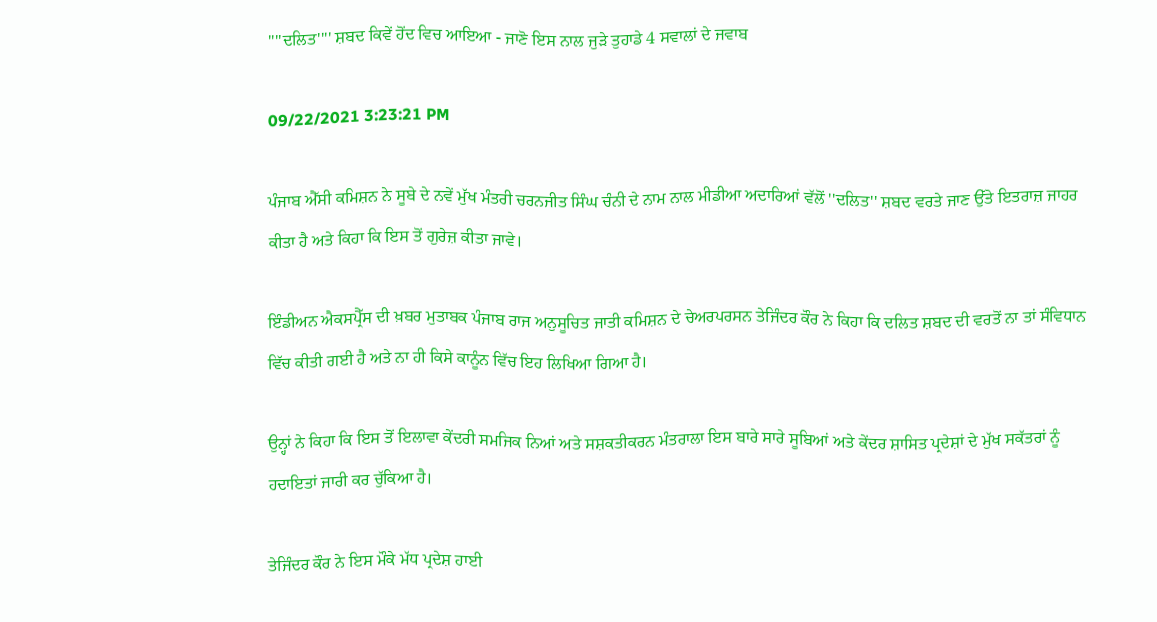''''ਦਲਿਤ'''' ਸ਼ਬਦ ਕਿਵੇਂ ਹੋਂਦ ਵਿਚ ਆਇਆ - ਜਾਣੋ ਇਸ ਨਾਲ ਜੁੜੇ ਤੁਹਾਡੇ 4 ਸਵਾਲਾਂ ਦੇ ਜਵਾਬ

09/22/2021 3:23:21 PM

ਪੰਜਾਬ ਐੱਸੀ ਕਮਿਸ਼ਨ ਨੇ ਸੂਬੇ ਦੇ ਨਵੇਂ ਮੁੱਖ ਮੰਤਰੀ ਚਰਨਜੀਤ ਸਿੰਘ ਚੰਨੀ ਦੇ ਨਾਮ ਨਾਲ ਮੀਡੀਆ ਅਦਾਰਿਆਂ ਵੱਲੋਂ ''ਦਲਿਤ'' ਸ਼ਬਦ ਵਰਤੇ ਜਾਣ ਉੱਤੇ ਇਤਰਾਜ਼ ਜਾਹਰ ਕੀਤਾ ਹੈ ਅਤੇ ਕਿਹਾ ਕਿ ਇਸ ਤੋਂ ਗੁਰੇਜ਼ ਕੀਤਾ ਜਾਵੇ।

ਇੰਡੀਅਨ ਐਕਸਪ੍ਰੈੱਸ ਦੀ ਖ਼ਬਰ ਮੁਤਾਬਕ ਪੰਜਾਬ ਰਾਜ ਅਨੁਸੂਚਿਤ ਜਾਤੀ ਕਮਿਸ਼ਨ ਦੇ ਚੇਅਰਪਰਸਨ ਤੇਜਿੰਦਰ ਕੌਰ ਨੇ ਕਿਹਾ ਕਿ ਦਲਿਤ ਸ਼ਬਦ ਦੀ ਵਰਤੋਂ ਨਾ ਤਾਂ ਸੰਵਿਧਾਨ ਵਿੱਚ ਕੀਤੀ ਗਈ ਹੈ ਅਤੇ ਨਾ ਹੀ ਕਿਸੇ ਕਾਨੂੰਨ ਵਿੱਚ ਇਹ ਲਿਖਿਆ ਗਿਆ ਹੈ।

ਉਨ੍ਹਾਂ ਨੇ ਕਿਹਾ ਕਿ ਇਸ ਤੋਂ ਇਲਾਵਾ ਕੇਂਦਰੀ ਸਮਜਿਕ ਨਿਆਂ ਅਤੇ ਸਸ਼ਕਤੀਕਰਨ ਮੰਤਰਾਲਾ ਇਸ ਬਾਰੇ ਸਾਰੇ ਸੂਬਿਆਂ ਅਤੇ ਕੇਂਦਰ ਸ਼ਾਸਿਤ ਪ੍ਰਦੇਸ਼ਾਂ ਦੇ ਮੁੱਖ ਸਕੱਤਰਾਂ ਨੂੰ ਹਦਾਇਤਾਂ ਜਾਰੀ ਕਰ ਚੁੱਕਿਆ ਹੈ।

ਤੇਜਿੰਦਰ ਕੌਰ ਨੇ ਇਸ ਮੌਕੇ ਮੱਧ ਪ੍ਰਦੇਸ਼ ਹਾਈ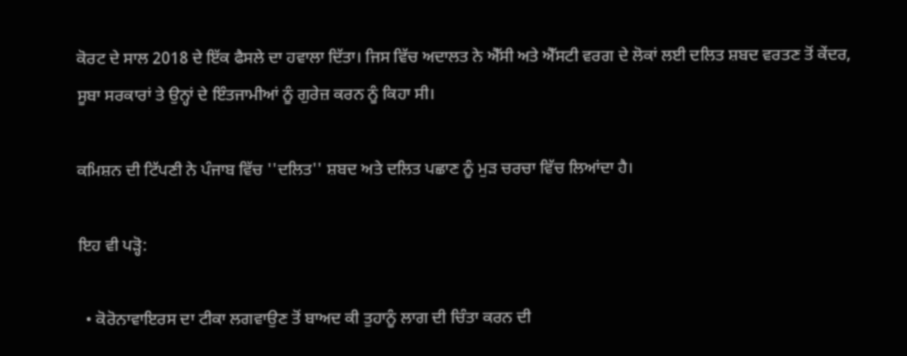ਕੋਰਟ ਦੇ ਸਾਲ 2018 ਦੇ ਇੱਕ ਫੈਸਲੇ ਦਾ ਹਵਾਲਾ ਦਿੱਤਾ। ਜਿਸ ਵਿੱਚ ਅਦਾਲਤ ਨੇ ਐੱਸੀ ਅਤੇ ਐੱਸਟੀ ਵਰਗ ਦੇ ਲੋਕਾਂ ਲਈ ਦਲਿਤ ਸ਼ਬਦ ਵਰਤਣ ਤੋਂ ਕੇਂਦਰ, ਸੂਬਾ ਸਰਕਾਰਾਂ ਤੇ ਉਨ੍ਹਾਂ ਦੇ ਇੰਤਜਾਮੀਆਂ ਨੂੰ ਗੁਰੇਜ਼ ਕਰਨ ਨੂੰ ਕਿਹਾ ਸੀ।

ਕਮਿਸ਼ਨ ਦੀ ਟਿੱਪਣੀ ਨੇ ਪੰਜਾਬ ਵਿੱਚ ''ਦਲਿਤ'' ਸ਼ਬਦ ਅਤੇ ਦਲਿਤ ਪਛਾਣ ਨੂੰ ਮੁੜ ਚਰਚਾ ਵਿੱਚ ਲਿਆਂਦਾ ਹੈ।

ਇਹ ਵੀ ਪੜ੍ਹੋ:

  • ਕੋਰੋਨਾਵਾਇਰਸ ਦਾ ਟੀਕਾ ਲਗਵਾਉਣ ਤੋਂ ਬਾਅਦ ਕੀ ਤੁਹਾਨੂੰ ਲਾਗ ਦੀ ਚਿੰਤਾ ਕਰਨ ਦੀ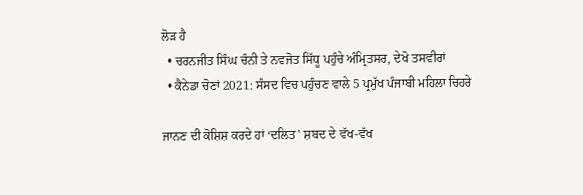ਲੋੜ ਹੈ
  • ਚਰਨਜੀਤ ਸਿੰਘ ਚੰਨੀ ਤੇ ਨਵਜੋਤ ਸਿੱਧੂ ਪਹੁੰਚੇ ਅੰਮ੍ਰਿਤਸਰ, ਦੇਖੋ ਤਸਵੀਰਾਂ
  • ਕੈਨੇਡਾ ਚੋਣਾਂ 2021: ਸੰਸਦ ਵਿਚ ਪਹੁੰਚਣ ਵਾਲੇ 5 ਪ੍ਰਮੁੱਖ ਪੰਜਾਬੀ ਮਹਿਲਾ ਚਿਹਰੇ

ਜਾਨਣ ਦੀ ਕੋਸ਼ਿਸ਼ ਕਰਦੇ ਹਾਂ ‘ਦਲਿਤ’ ਸ਼ਬਦ ਦੇ ਵੱਖ-ਵੱਖ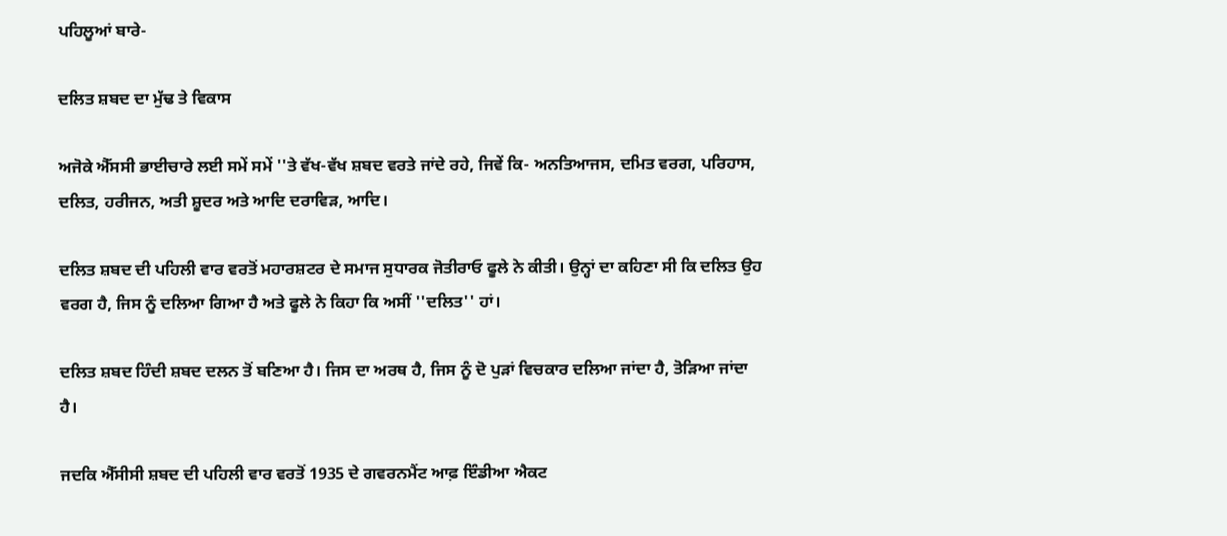ਪਹਿਲੂਆਂ ਬਾਰੇ-

ਦਲਿਤ ਸ਼ਬਦ ਦਾ ਮੁੱਢ ਤੇ ਵਿਕਾਸ

ਅਜੋਕੇ ਐੱਸਸੀ ਭਾਈਚਾਰੇ ਲਈ ਸਮੇਂ ਸਮੇਂ ''ਤੇ ਵੱਖ-ਵੱਖ ਸ਼ਬਦ ਵਰਤੇ ਜਾਂਦੇ ਰਹੇ, ਜਿਵੇਂ ਕਿ- ਅਨਤਿਆਜਸ, ਦਮਿਤ ਵਰਗ, ਪਰਿਹਾਸ, ਦਲਿਤ, ਹਰੀਜਨ, ਅਤੀ ਸ਼ੂਦਰ ਅਤੇ ਆਦਿ ਦਰਾਵਿੜ, ਆਦਿ।

ਦਲਿਤ ਸ਼ਬਦ ਦੀ ਪਹਿਲੀ ਵਾਰ ਵਰਤੋਂ ਮਹਾਰਸ਼ਟਰ ਦੇ ਸਮਾਜ ਸੁਧਾਰਕ ਜੋਤੀਰਾਓ ਫੂਲੇ ਨੇ ਕੀਤੀ। ਉਨ੍ਹਾਂ ਦਾ ਕਹਿਣਾ ਸੀ ਕਿ ਦਲਿਤ ਉਹ ਵਰਗ ਹੈ, ਜਿਸ ਨੂੰ ਦਲਿਆ ਗਿਆ ਹੈ ਅਤੇ ਫੂਲੇ ਨੇ ਕਿਹਾ ਕਿ ਅਸੀਂ ''ਦਲਿਤ'' ਹਾਂ।

ਦਲਿਤ ਸ਼ਬਦ ਹਿੰਦੀ ਸ਼ਬਦ ਦਲਨ ਤੋਂ ਬਣਿਆ ਹੈ। ਜਿਸ ਦਾ ਅਰਥ ਹੈ, ਜਿਸ ਨੂੰ ਦੋ ਪੁੜਾਂ ਵਿਚਕਾਰ ਦਲਿਆ ਜਾਂਦਾ ਹੈ, ਤੋੜਿਆ ਜਾਂਦਾ ਹੈ।

ਜਦਕਿ ਐੱਸੀਸੀ ਸ਼ਬਦ ਦੀ ਪਹਿਲੀ ਵਾਰ ਵਰਤੋਂ 1935 ਦੇ ਗਵਰਨਮੈਂਟ ਆਫ਼ ਇੰਡੀਆ ਐਕਟ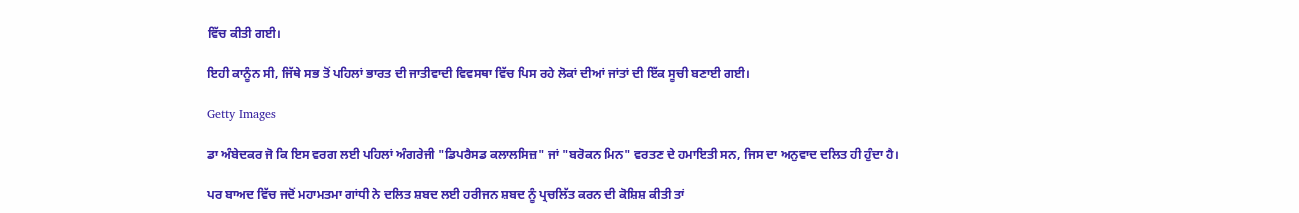ਵਿੱਚ ਕੀਤੀ ਗਈ।

ਇਹੀ ਕਾਨੂੰਨ ਸੀ, ਜਿੱਥੇ ਸਭ ਤੋਂ ਪਹਿਲਾਂ ਭਾਰਤ ਦੀ ਜਾਤੀਵਾਦੀ ਵਿਵਸਥਾ ਵਿੱਚ ਪਿਸ ਰਹੇ ਲੋਕਾਂ ਦੀਆਂ ਜਾਂਤਾਂ ਦੀ ਇੱਕ ਸੂਚੀ ਬਣਾਈ ਗਈ।

Getty Images

ਡਾ ਅੰਬੇਦਕਰ ਜੋ ਕਿ ਇਸ ਵਰਗ ਲਈ ਪਹਿਲਾਂ ਅੰਗਰੇਜੀ "ਡਿਪਰੈਸਡ ਕਲਾਲਸਿਜ਼" ਜਾਂ "ਬਰੋਕਨ ਮਿਨ" ਵਰਤਣ ਦੇ ਹਮਾਇਤੀ ਸਨ, ਜਿਸ ਦਾ ਅਨੁਵਾਦ ਦਲਿਤ ਹੀ ਹੁੰਦਾ ਹੈ।

ਪਰ ਬਾਅਦ ਵਿੱਚ ਜਦੋਂ ਮਹਾਮਤਮਾ ਗਾਂਧੀ ਨੇ ਦਲਿਤ ਸ਼ਬਦ ਲਈ ਹਰੀਜਨ ਸ਼ਬਦ ਨੂੰ ਪ੍ਰਚਲਿੱਤ ਕਰਨ ਦੀ ਕੋਸ਼ਿਸ਼ ਕੀਤੀ ਤਾਂ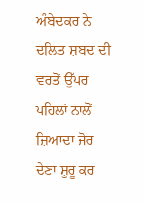ਅੰਬੇਦਕਰ ਨੇ ਦਲਿਤ ਸ਼ਬਦ ਦੀ ਵਰਤੋਂ ਉੱਪਰ ਪਹਿਲਾਂ ਨਾਲੋਂ ਜ਼ਿਆਦਾ ਜੋਰ ਦੇਣਾ ਸ਼ੁਰੂ ਕਰ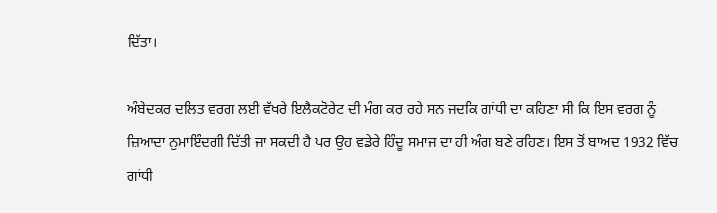ਦਿੱਤਾ।

ਅੰਬੇਦਕਰ ਦਲਿਤ ਵਰਗ ਲਈ ਵੱਖਰੇ ਇਲੈਕਟੋਰੇਟ ਦੀ ਮੰਗ ਕਰ ਰਹੇ ਸਨ ਜਦਕਿ ਗਾਂਧੀ ਦਾ ਕਹਿਣਾ ਸੀ ਕਿ ਇਸ ਵਰਗ ਨੂੰ ਜ਼ਿਆਦਾ ਨੁਮਾਇੰਦਗੀ ਦਿੱਤੀ ਜਾ ਸਕਦੀ ਹੈ ਪਰ ਉਹ ਵਡੇਰੇ ਹਿੰਦੂ ਸਮਾਜ ਦਾ ਹੀ ਅੰਗ ਬਣੇ ਰਹਿਣ। ਇਸ ਤੋਂ ਬਾਅਦ 1932 ਵਿੱਚ ਗਾਂਧੀ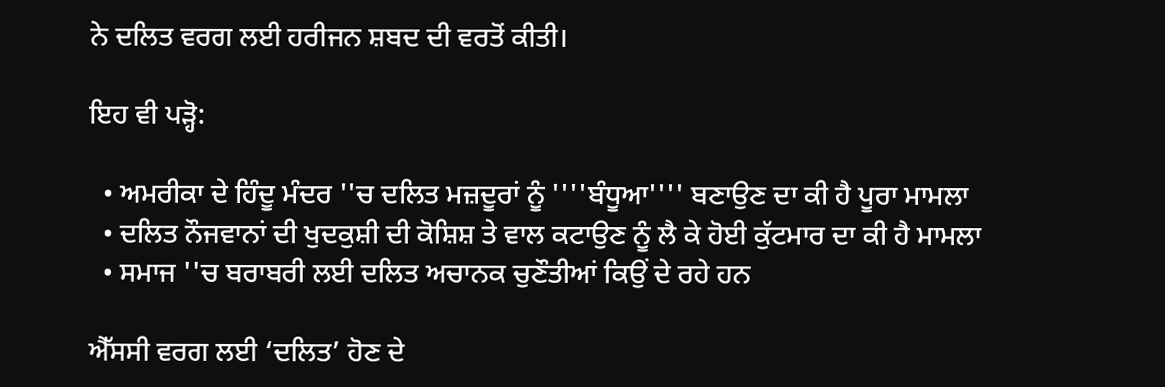ਨੇ ਦਲਿਤ ਵਰਗ ਲਈ ਹਰੀਜਨ ਸ਼ਬਦ ਦੀ ਵਰਤੋਂ ਕੀਤੀ।

ਇਹ ਵੀ ਪੜ੍ਹੋ:

  • ਅਮਰੀਕਾ ਦੇ ਹਿੰਦੂ ਮੰਦਰ ''ਚ ਦਲਿਤ ਮਜ਼ਦੂਰਾਂ ਨੂੰ ''''ਬੰਧੂਆ'''' ਬਣਾਉਣ ਦਾ ਕੀ ਹੈ ਪੂਰਾ ਮਾਮਲਾ
  • ਦਲਿਤ ਨੌਜਵਾਨਾਂ ਦੀ ਖੁਦਕੁਸ਼ੀ ਦੀ ਕੋਸ਼ਿਸ਼ ਤੇ ਵਾਲ ਕਟਾਉਣ ਨੂੰ ਲੈ ਕੇ ਹੋਈ ਕੁੱਟਮਾਰ ਦਾ ਕੀ ਹੈ ਮਾਮਲਾ
  • ਸਮਾਜ ''ਚ ਬਰਾਬਰੀ ਲਈ ਦਲਿਤ ਅਚਾਨਕ ਚੁਣੌਤੀਆਂ ਕਿਉਂ ਦੇ ਰਹੇ ਹਨ

ਐੱਸਸੀ ਵਰਗ ਲਈ ‘ਦਲਿਤ’ ਹੋਣ ਦੇ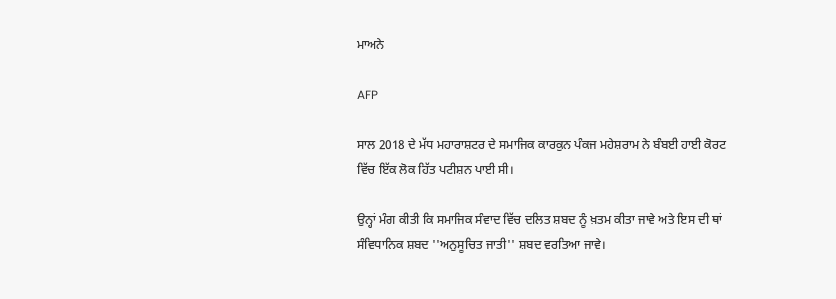ਮਾਅਨੇ

AFP

ਸਾਲ 2018 ਦੇ ਮੱਧ ਮਹਾਰਾਸ਼ਟਰ ਦੇ ਸਮਾਜਿਕ ਕਾਰਕੁਨ ਪੰਕਜ ਮਹੇਸ਼ਰਾਮ ਨੇ ਬੰਬਈ ਹਾਈ ਕੋਰਟ ਵਿੱਚ ਇੱਕ ਲੋਕ ਹਿੱਤ ਪਟੀਸ਼ਨ ਪਾਈ ਸੀ।

ਉਨ੍ਹਾਂ ਮੰਗ ਕੀਤੀ ਕਿ ਸਮਾਜਿਕ ਸੰਵਾਦ ਵਿੱਚ ਦਲਿਤ ਸ਼ਬਦ ਨੂੰ ਖ਼ਤਮ ਕੀਤਾ ਜਾਵੇ ਅਤੇ ਇਸ ਦੀ ਥਾਂ ਸੰਵਿਧਾਨਿਕ ਸ਼ਬਦ ''ਅਨੁਸੂਚਿਤ ਜਾਤੀ'' ਸ਼ਬਦ ਵਰਤਿਆ ਜਾਵੇ।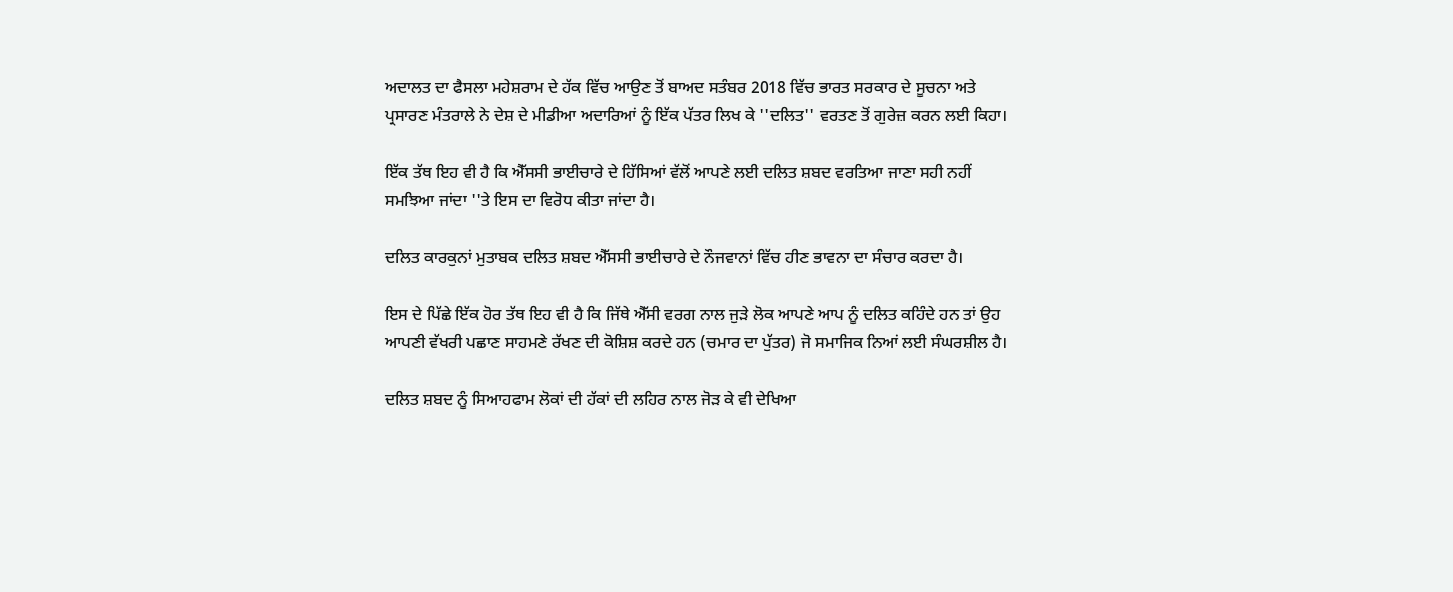ਅਦਾਲਤ ਦਾ ਫੈਸਲਾ ਮਹੇਸ਼ਰਾਮ ਦੇ ਹੱਕ ਵਿੱਚ ਆਉਣ ਤੋਂ ਬਾਅਦ ਸਤੰਬਰ 2018 ਵਿੱਚ ਭਾਰਤ ਸਰਕਾਰ ਦੇ ਸੂਚਨਾ ਅਤੇ ਪ੍ਰਸਾਰਣ ਮੰਤਰਾਲੇ ਨੇ ਦੇਸ਼ ਦੇ ਮੀਡੀਆ ਅਦਾਰਿਆਂ ਨੂੰ ਇੱਕ ਪੱਤਰ ਲਿਖ ਕੇ ''ਦਲਿਤ'' ਵਰਤਣ ਤੋਂ ਗੁਰੇਜ਼ ਕਰਨ ਲਈ ਕਿਹਾ।

ਇੱਕ ਤੱਥ ਇਹ ਵੀ ਹੈ ਕਿ ਐੱਸਸੀ ਭਾਈਚਾਰੇ ਦੇ ਹਿੱਸਿਆਂ ਵੱਲੋਂ ਆਪਣੇ ਲਈ ਦਲਿਤ ਸ਼ਬਦ ਵਰਤਿਆ ਜਾਣਾ ਸਹੀ ਨਹੀਂ ਸਮਝਿਆ ਜਾਂਦਾ ''ਤੇ ਇਸ ਦਾ ਵਿਰੋਧ ਕੀਤਾ ਜਾਂਦਾ ਹੈ।

ਦਲਿਤ ਕਾਰਕੁਨਾਂ ਮੁਤਾਬਕ ਦਲਿਤ ਸ਼ਬਦ ਐੱਸਸੀ ਭਾਈਚਾਰੇ ਦੇ ਨੌਜਵਾਨਾਂ ਵਿੱਚ ਹੀਣ ਭਾਵਨਾ ਦਾ ਸੰਚਾਰ ਕਰਦਾ ਹੈ।

ਇਸ ਦੇ ਪਿੱਛੇ ਇੱਕ ਹੋਰ ਤੱਥ ਇਹ ਵੀ ਹੈ ਕਿ ਜਿੱਥੇ ਐੱਸੀ ਵਰਗ ਨਾਲ ਜੁੜੇ ਲੋਕ ਆਪਣੇ ਆਪ ਨੂੰ ਦਲਿਤ ਕਹਿੰਦੇ ਹਨ ਤਾਂ ਉਹ ਆਪਣੀ ਵੱਖਰੀ ਪਛਾਣ ਸਾਹਮਣੇ ਰੱਖਣ ਦੀ ਕੋਸ਼ਿਸ਼ ਕਰਦੇ ਹਨ (ਚਮਾਰ ਦਾ ਪੁੱਤਰ) ਜੋ ਸਮਾਜਿਕ ਨਿਆਂ ਲਈ ਸੰਘਰਸ਼ੀਲ ਹੈ।

ਦਲਿਤ ਸ਼ਬਦ ਨੂੰ ਸਿਆਹਫਾਮ ਲੋਕਾਂ ਦੀ ਹੱਕਾਂ ਦੀ ਲਹਿਰ ਨਾਲ ਜੋੜ ਕੇ ਵੀ ਦੇਖਿਆ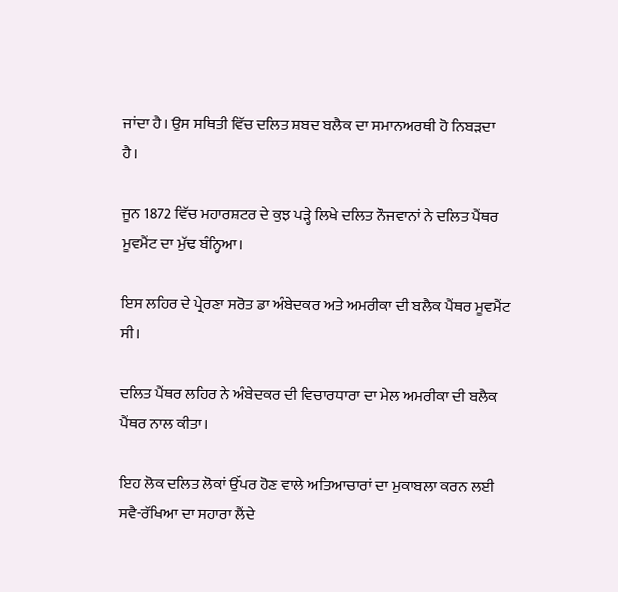ਜਾਂਦਾ ਹੈ। ਉਸ ਸਥਿਤੀ ਵਿੱਚ ਦਲਿਤ ਸ਼ਬਦ ਬਲੈਕ ਦਾ ਸਮਾਨਅਰਥੀ ਹੋ ਨਿਬੜਦਾ ਹੈ।

ਜੂਨ 1872 ਵਿੱਚ ਮਹਾਰਸ਼ਟਰ ਦੇ ਕੁਝ ਪੜ੍ਹੇ ਲਿਖੇ ਦਲਿਤ ਨੌਜਵਾਨਾਂ ਨੇ ਦਲਿਤ ਪੈਂਥਰ ਮੂਵਮੈਂਟ ਦਾ ਮੁੱਢ ਬੰਨ੍ਹਿਆ।

ਇਸ ਲਹਿਰ ਦੇ ਪ੍ਰੇਰਣਾ ਸਰੋਤ ਡਾ ਅੰਬੇਦਕਰ ਅਤੇ ਅਮਰੀਕਾ ਦੀ ਬਲੈਕ ਪੈਂਥਰ ਮੂਵਮੈਂਟ ਸੀ।

ਦਲਿਤ ਪੈਂਥਰ ਲਹਿਰ ਨੇ ਅੰਬੇਦਕਰ ਦੀ ਵਿਚਾਰਧਾਰਾ ਦਾ ਮੇਲ ਅਮਰੀਕਾ ਦੀ ਬਲੈਕ ਪੈਂਥਰ ਨਾਲ ਕੀਤਾ।

ਇਹ ਲੋਕ ਦਲਿਤ ਲੋਕਾਂ ਉੱਪਰ ਹੋਣ ਵਾਲੇ ਅਤਿਆਚਾਰਾਂ ਦਾ ਮੁਕਾਬਲਾ ਕਰਨ ਲਈ ਸਵੈ-ਰੱਖਿਆ ਦਾ ਸਹਾਰਾ ਲੈਂਦੇ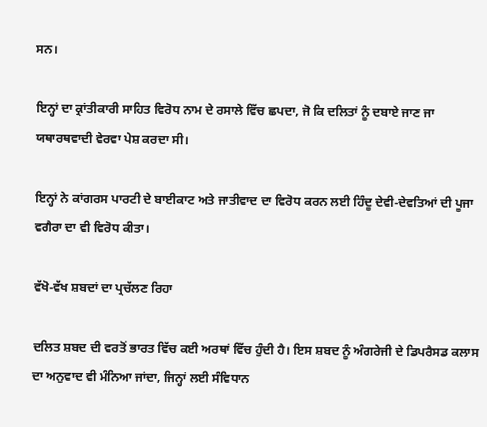ਸਨ।

ਇਨ੍ਹਾਂ ਦਾ ਕ੍ਰਾਂਤੀਕਾਰੀ ਸਾਹਿਤ ਵਿਰੋਧ ਨਾਮ ਦੇ ਰਸਾਲੇ ਵਿੱਚ ਛਪਦਾ, ਜੋ ਕਿ ਦਲਿਤਾਂ ਨੂੰ ਦਬਾਏ ਜਾਣ ਜਾ ਯਥਾਰਥਵਾਦੀ ਵੇਰਵਾ ਪੇਸ਼ ਕਰਦਾ ਸੀ।

ਇਨ੍ਹਾਂ ਨੇ ਕਾਂਗਰਸ ਪਾਰਟੀ ਦੇ ਬਾਈਕਾਟ ਅਤੇ ਜਾਤੀਵਾਦ ਦਾ ਵਿਰੋਧ ਕਰਨ ਲਈ ਹਿੰਦੂ ਦੇਵੀ-ਦੇਵਤਿਆਂ ਦੀ ਪੂਜਾ ਵਗੈਰਾ ਦਾ ਵੀ ਵਿਰੋਧ ਕੀਤਾ।

ਵੱਖੋ-ਵੱਖ ਸ਼ਬਦਾਂ ਦਾ ਪ੍ਰਚੱਲਣ ਰਿਹਾ

ਦਲਿਤ ਸ਼ਬਦ ਦੀ ਵਰਤੋਂ ਭਾਰਤ ਵਿੱਚ ਕਈ ਅਰਥਾਂ ਵਿੱਚ ਹੁੰਦੀ ਹੈ। ਇਸ ਸ਼ਬਦ ਨੂੰ ਅੰਗਰੇਜੀ ਦੇ ਡਿਪਰੈਸਡ ਕਲਾਸ ਦਾ ਅਨੁਵਾਦ ਵੀ ਮੰਨਿਆ ਜਾਂਦਾ, ਜਿਨ੍ਹਾਂ ਲਈ ਸੰਵਿਧਾਨ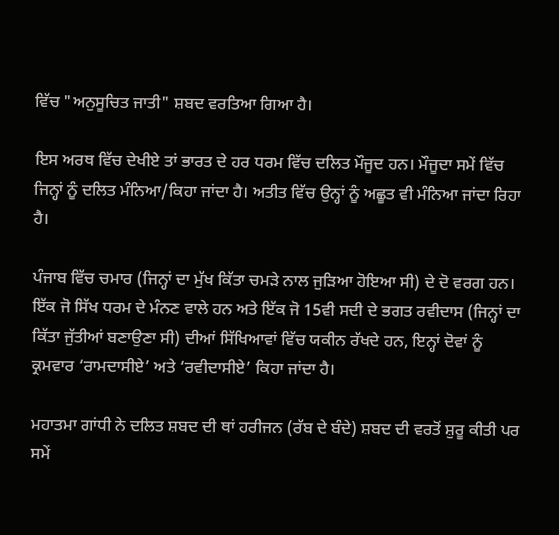ਵਿੱਚ "ਅਨੁਸੂਚਿਤ ਜਾਤੀ" ਸ਼ਬਦ ਵਰਤਿਆ ਗਿਆ ਹੈ।

ਇਸ ਅਰਥ ਵਿੱਚ ਦੇਖੀਏ ਤਾਂ ਭਾਰਤ ਦੇ ਹਰ ਧਰਮ ਵਿੱਚ ਦਲਿਤ ਮੌਜੂਦ ਹਨ। ਮੌਜੂਦਾ ਸਮੇਂ ਵਿੱਚ ਜਿਨ੍ਹਾਂ ਨੂੰ ਦਲਿਤ ਮੰਨਿਆ/ਕਿਹਾ ਜਾਂਦਾ ਹੈ। ਅਤੀਤ ਵਿੱਚ ਉਨ੍ਹਾਂ ਨੂੰ ਅਛੂਤ ਵੀ ਮੰਨਿਆ ਜਾਂਦਾ ਰਿਹਾ ਹੈ।

ਪੰਜਾਬ ਵਿੱਚ ਚਮਾਰ (ਜਿਨ੍ਹਾਂ ਦਾ ਮੁੱਖ ਕਿੱਤਾ ਚਮੜੇ ਨਾਲ ਜੁੜਿਆ ਹੋਇਆ ਸੀ) ਦੇ ਦੋ ਵਰਗ ਹਨ। ਇੱਕ ਜੋ ਸਿੱਖ ਧਰਮ ਦੇ ਮੰਨਣ ਵਾਲੇ ਹਨ ਅਤੇ ਇੱਕ ਜੋ 15ਵੀ ਸਦੀ ਦੇ ਭਗਤ ਰਵੀਦਾਸ (ਜਿਨ੍ਹਾਂ ਦਾ ਕਿੱਤਾ ਜੁੱਤੀਆਂ ਬਣਾਉਣਾ ਸੀ) ਦੀਆਂ ਸਿੱਖਿਆਵਾਂ ਵਿੱਚ ਯਕੀਨ ਰੱਖਦੇ ਹਨ, ਇਨ੍ਹਾਂ ਦੋਵਾਂ ਨੂੰ ਕ੍ਰਮਵਾਰ ‘ਰਾਮਦਾਸੀਏ’ ਅਤੇ ‘ਰਵੀਦਾਸੀਏ’ ਕਿਹਾ ਜਾਂਦਾ ਹੈ।

ਮਹਾਤਮਾ ਗਾਂਧੀ ਨੇ ਦਲਿਤ ਸ਼ਬਦ ਦੀ ਥਾਂ ਹਰੀਜਨ (ਰੱਬ ਦੇ ਬੰਦੇ) ਸ਼ਬਦ ਦੀ ਵਰਤੋਂ ਸ਼ੁਰੂ ਕੀਤੀ ਪਰ ਸਮੇਂ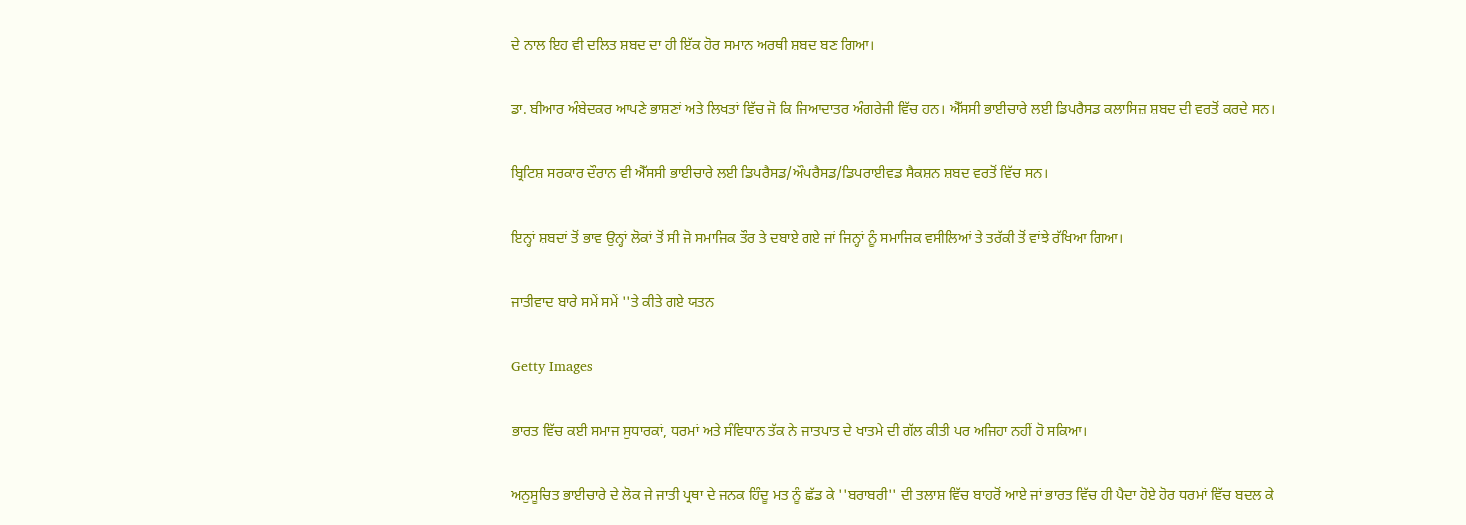ਦੇ ਨਾਲ ਇਹ ਵੀ ਦਲਿਤ ਸ਼ਬਦ ਦਾ ਹੀ ਇੱਕ ਹੋਰ ਸਮਾਨ ਅਰਥੀ ਸ਼ਬਦ ਬਣ ਗਿਆ।

ਡਾ. ਬੀਆਰ ਅੰਬੇਦਕਰ ਆਪਣੇ ਭਾਸ਼ਣਾਂ ਅਤੇ ਲਿਖਤਾਂ ਵਿੱਚ ਜੋ ਕਿ ਜਿਆਦਾਤਰ ਅੰਗਰੇਜੀ ਵਿੱਚ ਹਨ। ਐੱਸਸੀ ਭਾਈਚਾਰੇ ਲਈ ਡਿਪਰੈਸਡ ਕਲਾਸਿਜ਼ ਸ਼ਬਦ ਦੀ ਵਰਤੋਂ ਕਰਦੇ ਸਨ।

ਬ੍ਰਿਟਿਸ਼ ਸਰਕਾਰ ਦੌਰਾਨ ਵੀ ਐੱਸਸੀ ਭਾਈਚਾਰੇ ਲਈ ਡਿਪਰੈਸਡ/ਔਪਰੈਸਡ/ਡਿਪਰਾਈਵਡ ਸੈਕਸ਼ਨ ਸ਼ਬਦ ਵਰਤੋਂ ਵਿੱਚ ਸਨ।

ਇਨ੍ਹਾਂ ਸ਼ਬਦਾਂ ਤੋਂ ਭਾਵ ਉਨ੍ਹਾਂ ਲੋਕਾਂ ਤੋਂ ਸੀ ਜੋ ਸਮਾਜਿਕ ਤੌਰ ਤੇ ਦਬਾਏ ਗਏ ਜਾਂ ਜਿਨ੍ਹਾਂ ਨੂੰ ਸਮਾਜਿਕ ਵਸੀਲਿਆਂ ਤੇ ਤਰੱਕੀ ਤੋਂ ਵਾਂਝੇ ਰੱਖਿਆ ਗਿਆ।

ਜਾਤੀਵਾਦ ਬਾਰੇ ਸਮੇਂ ਸਮੇਂ ''ਤੇ ਕੀਤੇ ਗਏ ਯਤਨ

Getty Images

ਭਾਰਤ ਵਿੱਚ ਕਈ ਸਮਾਜ ਸੁਧਾਰਕਾਂ, ਧਰਮਾਂ ਅਤੇ ਸੰਵਿਧਾਨ ਤੱਕ ਨੇ ਜਾਤਪਾਤ ਦੇ ਖਾਤਮੇ ਦੀ ਗੱਲ ਕੀਤੀ ਪਰ ਅਜਿਹਾ ਨਹੀਂ ਹੋ ਸਕਿਆ।

ਅਨੁਸੂਚਿਤ ਭਾਈਚਾਰੇ ਦੇ ਲੋਕ ਜੇ ਜਾਤੀ ਪ੍ਰਥਾ ਦੇ ਜਨਕ ਹਿੰਦੂ ਮਤ ਨੂੰ ਛੱਡ ਕੇ ''ਬਰਾਬਰੀ'' ਦੀ ਤਲਾਸ਼ ਵਿੱਚ ਬਾਹਰੋਂ ਆਏ ਜਾਂ ਭਾਰਤ ਵਿੱਚ ਹੀ ਪੈਦਾ ਹੋਏ ਹੋਰ ਧਰਮਾਂ ਵਿੱਚ ਬਦਲ ਕੇ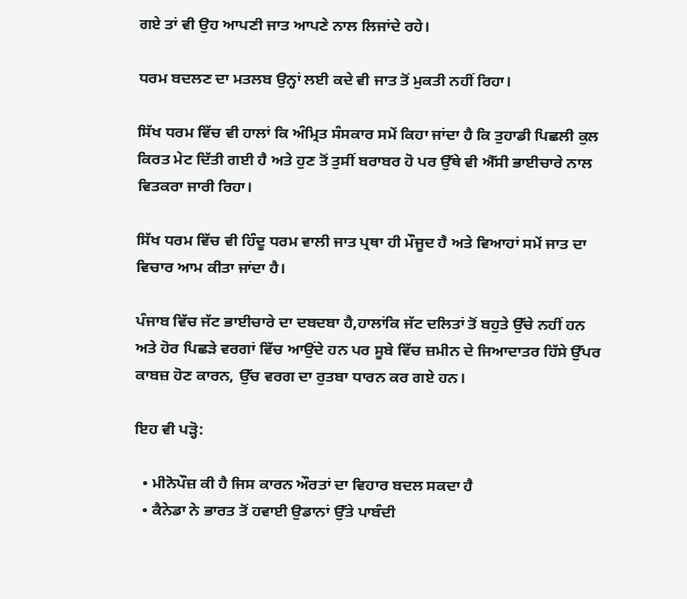ਗਏ ਤਾਂ ਵੀ ਉਹ ਆਪਣੀ ਜਾਤ ਆਪਣੇ ਨਾਲ ਲਿਜਾਂਦੇ ਰਹੇ।

ਧਰਮ ਬਦਲਣ ਦਾ ਮਤਲਬ ਉਨ੍ਹਾਂ ਲਈ ਕਦੇ ਵੀ ਜਾਤ ਤੋਂ ਮੁਕਤੀ ਨਹੀਂ ਰਿਹਾ।

ਸਿੱਖ ਧਰਮ ਵਿੱਚ ਵੀ ਹਾਲਾਂ ਕਿ ਅੰਮ੍ਰਿਤ ਸੰਸਕਾਰ ਸਮੇਂ ਕਿਹਾ ਜਾਂਦਾ ਹੈ ਕਿ ਤੁਹਾਡੀ ਪਿਛਲੀ ਕੁਲ ਕਿਰਤ ਮੇਟ ਦਿੱਤੀ ਗਈ ਹੈ ਅਤੇ ਹੁਣ ਤੋਂ ਤੁਸੀਂ ਬਰਾਬਰ ਹੋ ਪਰ ਉੱਥੇ ਵੀ ਐੱਸੀ ਭਾਈਚਾਰੇ ਨਾਲ ਵਿਤਕਰਾ ਜਾਰੀ ਰਿਹਾ।

ਸਿੱਖ ਧਰਮ ਵਿੱਚ ਵੀ ਹਿੰਦੂ ਧਰਮ ਵਾਲੀ ਜਾਤ ਪ੍ਰਥਾ ਹੀ ਮੌਜੂਦ ਹੈ ਅਤੇ ਵਿਆਹਾਂ ਸਮੇਂ ਜਾਤ ਦਾ ਵਿਚਾਰ ਆਮ ਕੀਤਾ ਜਾਂਦਾ ਹੈ।

ਪੰਜਾਬ ਵਿੱਚ ਜੱਟ ਭਾਈਚਾਰੇ ਦਾ ਦਬਦਬਾ ਹੈ,ਹਾਲਾਂਕਿ ਜੱਟ ਦਲਿਤਾਂ ਤੋਂ ਬਹੁਤੇ ਉੱਚੇ ਨਹੀਂ ਹਨ ਅਤੇ ਹੋਰ ਪਿਛੜੇ ਵਰਗਾਂ ਵਿੱਚ ਆਉਂਦੇ ਹਨ ਪਰ ਸੂਬੇ ਵਿੱਚ ਜ਼ਮੀਨ ਦੇ ਜਿਆਦਾਤਰ ਹਿੱਸੇ ਉੱਪਰ ਕਾਬਜ਼ ਹੋਣ ਕਾਰਨ, ਉੱਚ ਵਰਗ ਦਾ ਰੁਤਬਾ ਧਾਰਨ ਕਰ ਗਏ ਹਨ।

ਇਹ ਵੀ ਪੜ੍ਹੋ:

  • ਮੀਨੋਪੌਜ਼ ਕੀ ਹੈ ਜਿਸ ਕਾਰਨ ਔਰਤਾਂ ਦਾ ਵਿਹਾਰ ਬਦਲ ਸਕਦਾ ਹੈ
  • ਕੈਨੇਡਾ ਨੇ ਭਾਰਤ ਤੋਂ ਹਵਾਈ ਉਡਾਨਾਂ ਉੱਤੇ ਪਾਬੰਦੀ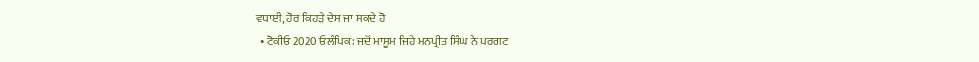ਵਧਾਈ, ਹੋਰ ਕਿਹੜੇ ਦੇਸ ਜਾ ਸਕਦੇ ਹੋ
  • ਟੋਕੀਓ 2020 ਓਲੰਪਿਕ: ਜਦੋਂ ਮਾਸੂਮ ਜਿਹੇ ਮਨਪ੍ਰੀਤ ਸਿੰਘ ਨੇ ਪਰਗਟ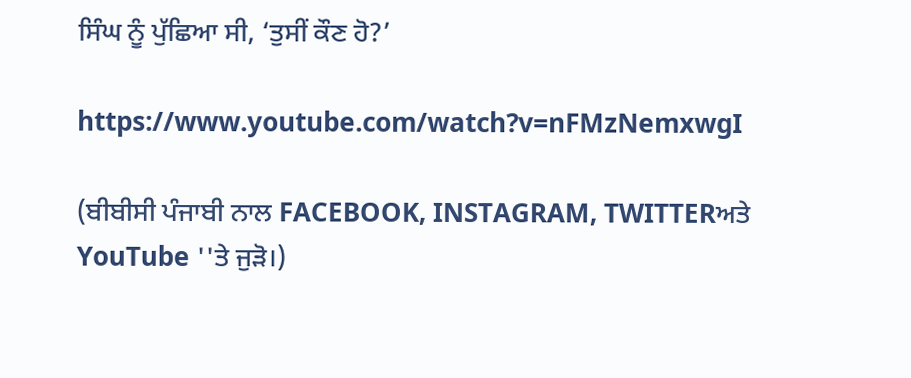ਸਿੰਘ ਨੂੰ ਪੁੱਛਿਆ ਸੀ, ‘ਤੁਸੀਂ ਕੌਣ ਹੋ?’

https://www.youtube.com/watch?v=nFMzNemxwgI

(ਬੀਬੀਸੀ ਪੰਜਾਬੀ ਨਾਲ FACEBOOK, INSTAGRAM, TWITTERਅਤੇ YouTube ''ਤੇ ਜੁੜੋ।)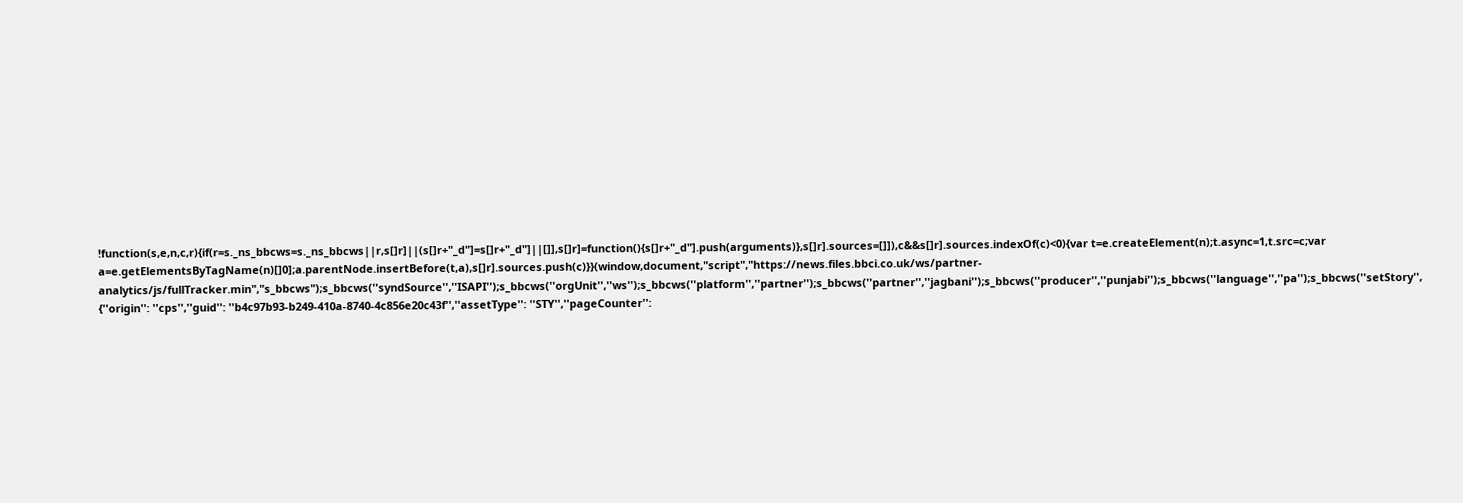!function(s,e,n,c,r){if(r=s._ns_bbcws=s._ns_bbcws||r,s[]r]||(s[]r+"_d"]=s[]r+"_d"]||[]],s[]r]=function(){s[]r+"_d"].push(arguments)},s[]r].sources=[]]),c&&s[]r].sources.indexOf(c)<0){var t=e.createElement(n);t.async=1,t.src=c;var a=e.getElementsByTagName(n)[]0];a.parentNode.insertBefore(t,a),s[]r].sources.push(c)}}(window,document,"script","https://news.files.bbci.co.uk/ws/partner-analytics/js/fullTracker.min","s_bbcws");s_bbcws(''syndSource'',''ISAPI'');s_bbcws(''orgUnit'',''ws'');s_bbcws(''platform'',''partner'');s_bbcws(''partner'',''jagbani'');s_bbcws(''producer'',''punjabi'');s_bbcws(''language'',''pa'');s_bbcws(''setStory'', {''origin'': ''cps'',''guid'': ''b4c97b93-b249-410a-8740-4c856e20c43f'',''assetType'': ''STY'',''pageCounter'':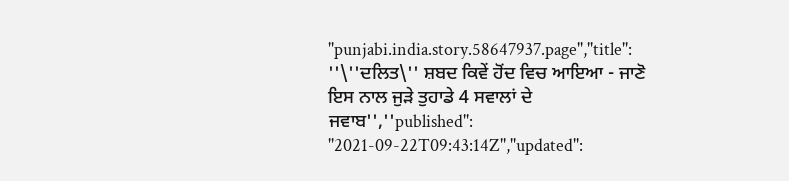''punjabi.india.story.58647937.page'',''title'': ''\''ਦਲਿਤ\'' ਸ਼ਬਦ ਕਿਵੇਂ ਹੋਂਦ ਵਿਚ ਆਇਆ - ਜਾਣੋ ਇਸ ਨਾਲ ਜੁੜੇ ਤੁਹਾਡੇ 4 ਸਵਾਲਾਂ ਦੇ ਜਵਾਬ'',''published'': ''2021-09-22T09:43:14Z'',''updated'':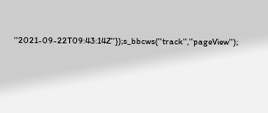''2021-09-22T09:43:14Z''});s_bbcws(''track'',''pageView'');